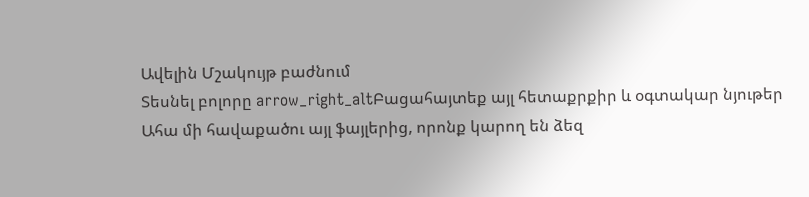Ավելին Մշակույթ բաժնում
Տեսնել բոլորը arrow_right_altԲացահայտեք այլ հետաքրքիր և օգտակար նյութեր
Ահա մի հավաքածու այլ ֆայլերից, որոնք կարող են ձեզ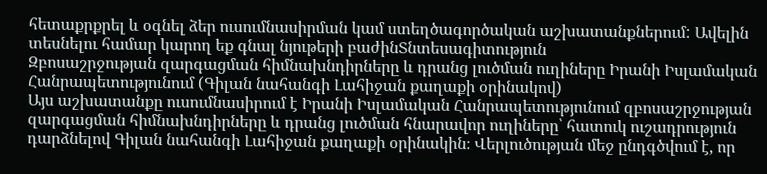հետաքրքրել և օգնել ձեր ուսումնասիրման կամ ստեղծագործական աշխատանքներում: Ավելին տեսնելու համար կարող եք գնալ նյութերի բաժինՏնտեսագիտություն
Զբոսաշրջության զարգացման հիմնախնդիրները և դրանց լուծման ուղիները Իրանի Իսլամական Հանրապետությունում (Գիլան նահանգի Լահիջան քաղաքի օրինակով)
Այս աշխատանքը ուսումնասիրում է Իրանի Իսլամական Հանրապետությունում զբոսաշրջության զարգացման հիմնախնդիրները և դրանց լուծման հնարավոր ուղիները՝ հատուկ ուշադրություն դարձնելով Գիլան նահանգի Լահիջան քաղաքի օրինակին։ Վերլուծության մեջ ընդգծվում է, որ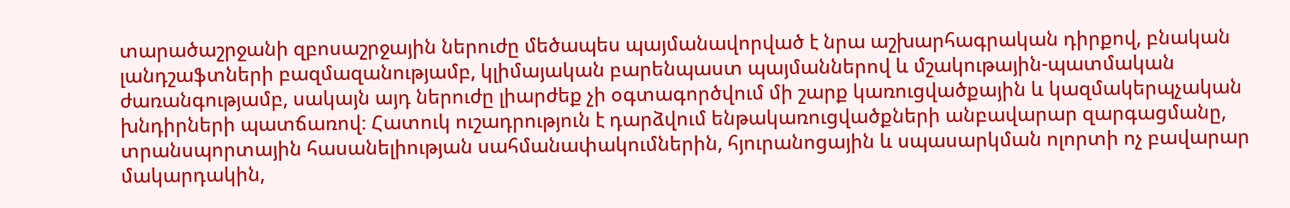տարածաշրջանի զբոսաշրջային ներուժը մեծապես պայմանավորված է նրա աշխարհագրական դիրքով, բնական լանդշաֆտների բազմազանությամբ, կլիմայական բարենպաստ պայմաններով և մշակութային-պատմական ժառանգությամբ, սակայն այդ ներուժը լիարժեք չի օգտագործվում մի շարք կառուցվածքային և կազմակերպչական խնդիրների պատճառով։ Հատուկ ուշադրություն է դարձվում ենթակառուցվածքների անբավարար զարգացմանը, տրանսպորտային հասանելիության սահմանափակումներին, հյուրանոցային և սպասարկման ոլորտի ոչ բավարար մակարդակին,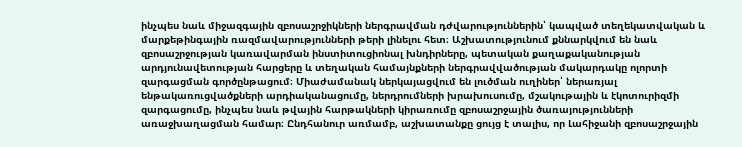ինչպես նաև միջազգային զբոսաշրջիկների ներգրավման դժվարություններին՝ կապված տեղեկատվական և մարքեթինգային ռազմավարությունների թերի լինելու հետ։ Աշխատությունում քննարկվում են նաև զբոսաշրջության կառավարման ինստիտուցիոնալ խնդիրները, պետական քաղաքականության արդյունավետության հարցերը և տեղական համայնքների ներգրավվածության մակարդակը ոլորտի զարգացման գործընթացում։ Միաժամանակ ներկայացվում են լուծման ուղիներ՝ ներառյալ ենթակառուցվածքների արդիականացումը, ներդրումների խրախուսումը, մշակութային և էկոտուրիզմի զարգացումը, ինչպես նաև թվային հարթակների կիրառումը զբոսաշրջային ծառայությունների առաջխաղացման համար։ Ընդհանուր առմամբ, աշխատանքը ցույց է տալիս, որ Լահիջանի զբոսաշրջային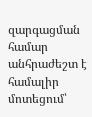զարգացման համար անհրաժեշտ է համալիր մոտեցում՝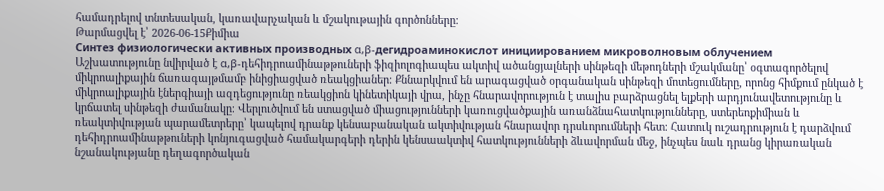համադրելով տնտեսական, կառավարչական և մշակութային գործոնները։
Թարմացվել է՝ 2026-06-15Քիմիա
Синтез физиологически активных производных α,β-дегидроаминокислот инициированием микроволновым облучением
Աշխատությունը նվիրված է α,β-դեհիդրոամինաթթուների ֆիզիոլոգիապես ակտիվ ածանցյալների սինթեզի մեթոդների մշակմանը՝ օգտագործելով միկրոալիքային ճառագայթմամբ ինիցիացված ռեակցիաներ։ Քննարկվում են արագացված օրգանական սինթեզի մոտեցումները, որոնց հիմքում ընկած է միկրոալիքային էներգիայի ազդեցությունը ռեակցիոն կինետիկայի վրա, ինչը հնարավորություն է տալիս բարձրացնել ելքերի արդյունավետությունը և կրճատել սինթեզի ժամանակը։ Վերլուծվում են ստացված միացությունների կառուցվածքային առանձնահատկությունները, ստերեոքիմիան և ռեակտիվության պարամետրերը՝ կապելով դրանք կենսաբանական ակտիվության հնարավոր դրսևորումների հետ։ Հատուկ ուշադրություն է դարձվում դեհիդրոամինաթթուների կոնյուգացված համակարգերի դերին կենսաակտիվ հատկությունների ձևավորման մեջ, ինչպես նաև դրանց կիրառական նշանակությանը դեղագործական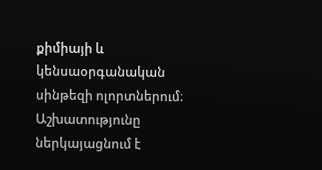քիմիայի և կենսաօրգանական սինթեզի ոլորտներում։ Աշխատությունը ներկայացնում է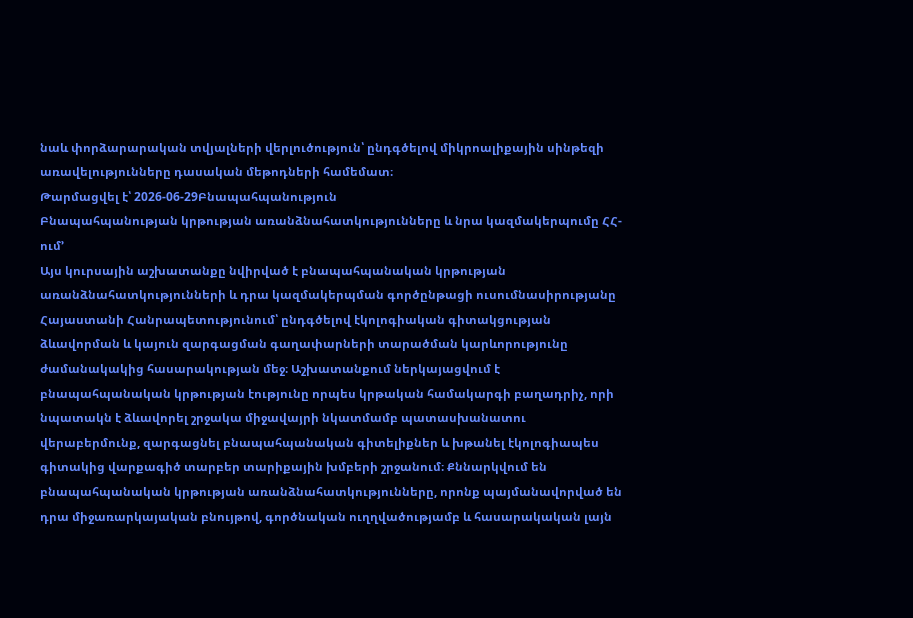նաև փորձարարական տվյալների վերլուծություն՝ ընդգծելով միկրոալիքային սինթեզի առավելությունները դասական մեթոդների համեմատ։
Թարմացվել է՝ 2026-06-29Բնապահպանություն
Բնապահպանության կրթության առանձնահատկությունները և նրա կազմակերպումը ՀՀ-ում՚
Այս կուրսային աշխատանքը նվիրված է բնապահպանական կրթության առանձնահատկությունների և դրա կազմակերպման գործընթացի ուսումնասիրությանը Հայաստանի Հանրապետությունում՝ ընդգծելով էկոլոգիական գիտակցության ձևավորման և կայուն զարգացման գաղափարների տարածման կարևորությունը ժամանակակից հասարակության մեջ։ Աշխատանքում ներկայացվում է բնապահպանական կրթության էությունը որպես կրթական համակարգի բաղադրիչ, որի նպատակն է ձևավորել շրջակա միջավայրի նկատմամբ պատասխանատու վերաբերմունք, զարգացնել բնապահպանական գիտելիքներ և խթանել էկոլոգիապես գիտակից վարքագիծ տարբեր տարիքային խմբերի շրջանում։ Քննարկվում են բնապահպանական կրթության առանձնահատկությունները, որոնք պայմանավորված են դրա միջառարկայական բնույթով, գործնական ուղղվածությամբ և հասարակական լայն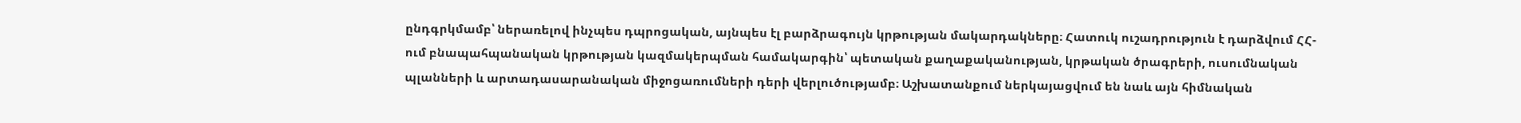ընդգրկմամբ՝ ներառելով ինչպես դպրոցական, այնպես էլ բարձրագույն կրթության մակարդակները։ Հատուկ ուշադրություն է դարձվում ՀՀ-ում բնապահպանական կրթության կազմակերպման համակարգին՝ պետական քաղաքականության, կրթական ծրագրերի, ուսումնական պլանների և արտադասարանական միջոցառումների դերի վերլուծությամբ։ Աշխատանքում ներկայացվում են նաև այն հիմնական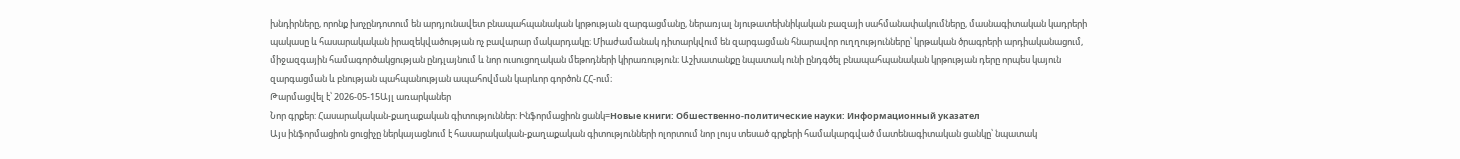խնդիրները, որոնք խոչընդոտում են արդյունավետ բնապահպանական կրթության զարգացմանը, ներառյալ նյութատեխնիկական բազայի սահմանափակումները, մասնագիտական կադրերի պակասը և հասարակական իրազեկվածության ոչ բավարար մակարդակը։ Միաժամանակ դիտարկվում են զարգացման հնարավոր ուղղությունները՝ կրթական ծրագրերի արդիականացում, միջազգային համագործակցության ընդլայնում և նոր ուսուցողական մեթոդների կիրառություն։ Աշխատանքը նպատակ ունի ընդգծել բնապահպանական կրթության դերը որպես կայուն զարգացման և բնության պահպանության ապահովման կարևոր գործոն ՀՀ-ում։
Թարմացվել է՝ 2026-05-15Այլ առարկաներ
Նոր գրքեր: Հասարակական-քաղաքական գիտություններ: Ինֆորմացիոն ցանկ=Новые книги: Обшественно-политические науки: Информационный указател
Այս ինֆորմացիոն ցուցիչը ներկայացնում է հասարակական-քաղաքական գիտությունների ոլորտում նոր լույս տեսած գրքերի համակարգված մատենագիտական ցանկը՝ նպատակ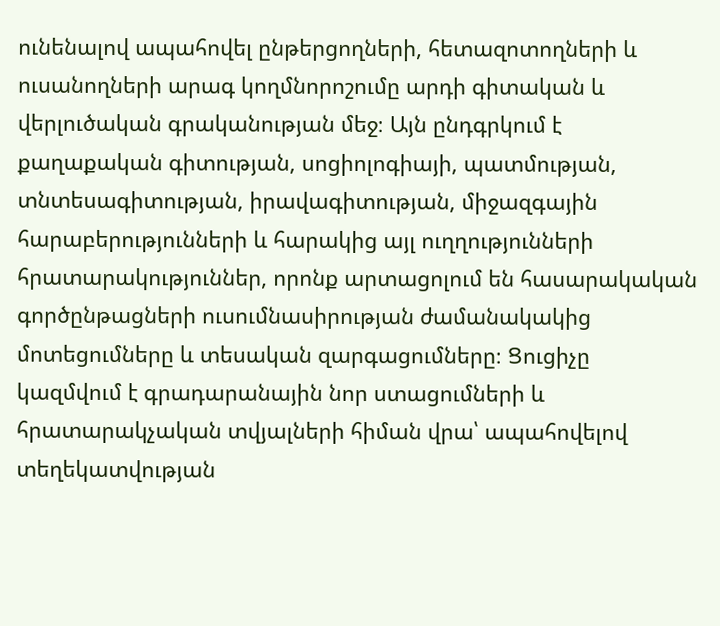ունենալով ապահովել ընթերցողների, հետազոտողների և ուսանողների արագ կողմնորոշումը արդի գիտական և վերլուծական գրականության մեջ։ Այն ընդգրկում է քաղաքական գիտության, սոցիոլոգիայի, պատմության, տնտեսագիտության, իրավագիտության, միջազգային հարաբերությունների և հարակից այլ ուղղությունների հրատարակություններ, որոնք արտացոլում են հասարակական գործընթացների ուսումնասիրության ժամանակակից մոտեցումները և տեսական զարգացումները։ Ցուցիչը կազմվում է գրադարանային նոր ստացումների և հրատարակչական տվյալների հիման վրա՝ ապահովելով տեղեկատվության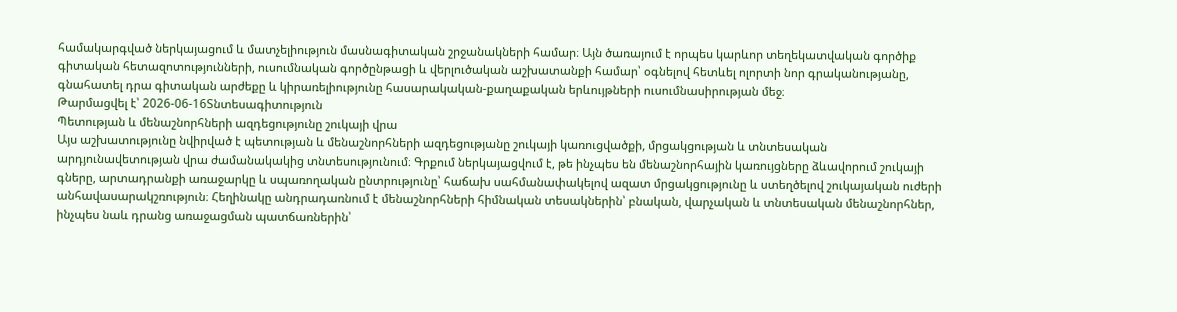համակարգված ներկայացում և մատչելիություն մասնագիտական շրջանակների համար։ Այն ծառայում է որպես կարևոր տեղեկատվական գործիք գիտական հետազոտությունների, ուսումնական գործընթացի և վերլուծական աշխատանքի համար՝ օգնելով հետևել ոլորտի նոր գրականությանը, գնահատել դրա գիտական արժեքը և կիրառելիությունը հասարակական-քաղաքական երևույթների ուսումնասիրության մեջ։
Թարմացվել է՝ 2026-06-16Տնտեսագիտություն
Պետության և մենաշնորհների ազդեցությունը շուկայի վրա
Այս աշխատությունը նվիրված է պետության և մենաշնորհների ազդեցությանը շուկայի կառուցվածքի, մրցակցության և տնտեսական արդյունավետության վրա ժամանակակից տնտեսությունում։ Գրքում ներկայացվում է, թե ինչպես են մենաշնորհային կառույցները ձևավորում շուկայի գները, արտադրանքի առաջարկը և սպառողական ընտրությունը՝ հաճախ սահմանափակելով ազատ մրցակցությունը և ստեղծելով շուկայական ուժերի անհավասարակշռություն։ Հեղինակը անդրադառնում է մենաշնորհների հիմնական տեսակներին՝ բնական, վարչական և տնտեսական մենաշնորհներ, ինչպես նաև դրանց առաջացման պատճառներին՝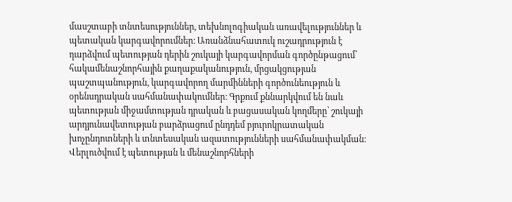մասշտաբի տնտեսություններ, տեխնոլոգիական առավելություններ և պետական կարգավորումներ։ Առանձնահատուկ ուշադրություն է դարձվում պետության դերին շուկայի կարգավորման գործընթացում՝ հակամենաշնորհային քաղաքականություն, մրցակցության պաշտպանություն, կարգավորող մարմինների գործունեություն և օրենսդրական սահմանափակումներ։ Գրքում քննարկվում են նաև պետության միջամտության դրական և բացասական կողմերը՝ շուկայի արդյունավետության բարձրացում ընդդեմ բյուրոկրատական խոչընդոտների և տնտեսական ազատությունների սահմանափակման։ Վերլուծվում է պետության և մենաշնորհների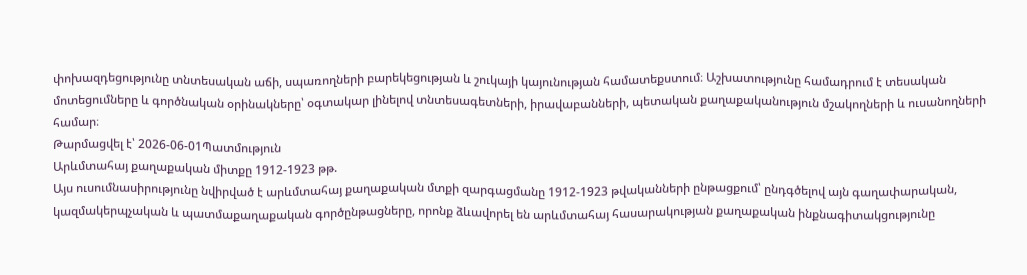փոխազդեցությունը տնտեսական աճի, սպառողների բարեկեցության և շուկայի կայունության համատեքստում։ Աշխատությունը համադրում է տեսական մոտեցումները և գործնական օրինակները՝ օգտակար լինելով տնտեսագետների, իրավաբանների, պետական քաղաքականություն մշակողների և ուսանողների համար։
Թարմացվել է՝ 2026-06-01Պատմություն
Արևմտահայ քաղաքական միտքը 1912-1923 թթ.
Այս ուսումնասիրությունը նվիրված է արևմտահայ քաղաքական մտքի զարգացմանը 1912-1923 թվականների ընթացքում՝ ընդգծելով այն գաղափարական, կազմակերպչական և պատմաքաղաքական գործընթացները, որոնք ձևավորել են արևմտահայ հասարակության քաղաքական ինքնագիտակցությունը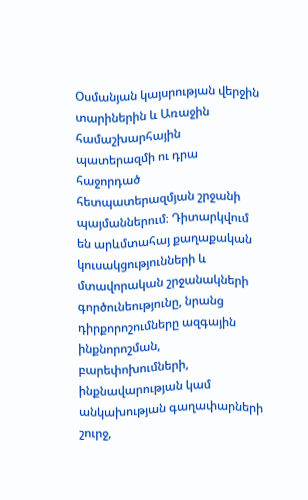Օսմանյան կայսրության վերջին տարիներին և Առաջին համաշխարհային պատերազմի ու դրա հաջորդած հետպատերազմյան շրջանի պայմաններում։ Դիտարկվում են արևմտահայ քաղաքական կուսակցությունների և մտավորական շրջանակների գործունեությունը, նրանց դիրքորոշումները ազգային ինքնորոշման, բարեփոխումների, ինքնավարության կամ անկախության գաղափարների շուրջ,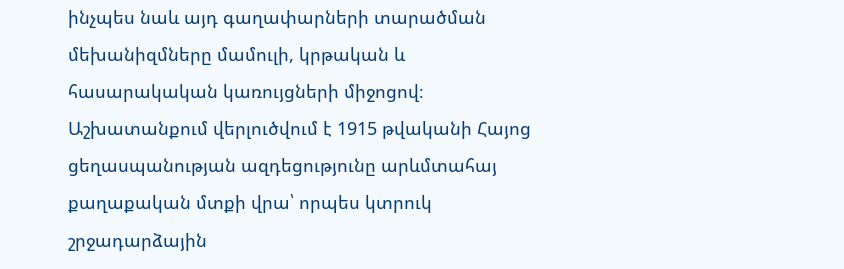ինչպես նաև այդ գաղափարների տարածման մեխանիզմները մամուլի, կրթական և հասարակական կառույցների միջոցով։ Աշխատանքում վերլուծվում է 1915 թվականի Հայոց ցեղասպանության ազդեցությունը արևմտահայ քաղաքական մտքի վրա՝ որպես կտրուկ շրջադարձային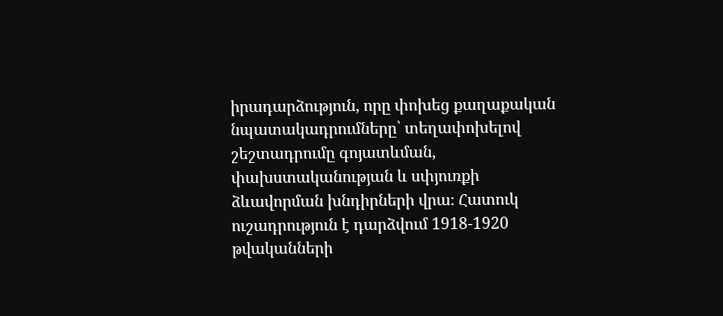իրադարձություն, որը փոխեց քաղաքական նպատակադրումները՝ տեղափոխելով շեշտադրումը գոյատևման, փախստականության և սփյուռքի ձևավորման խնդիրների վրա։ Հատուկ ուշադրություն է դարձվում 1918-1920 թվականների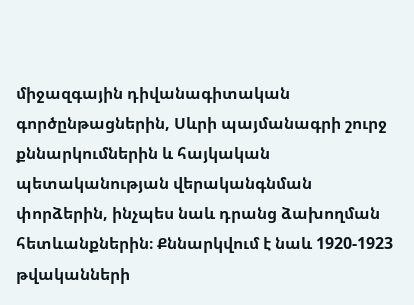միջազգային դիվանագիտական գործընթացներին, Սևրի պայմանագրի շուրջ քննարկումներին և հայկական պետականության վերականգնման փորձերին, ինչպես նաև դրանց ձախողման հետևանքներին։ Քննարկվում է նաև 1920-1923 թվականների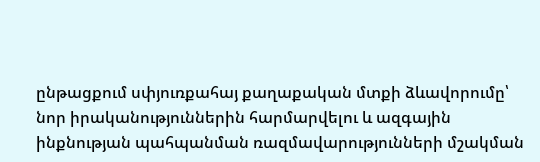ընթացքում սփյուռքահայ քաղաքական մտքի ձևավորումը՝ նոր իրականություններին հարմարվելու և ազգային ինքնության պահպանման ռազմավարությունների մշակման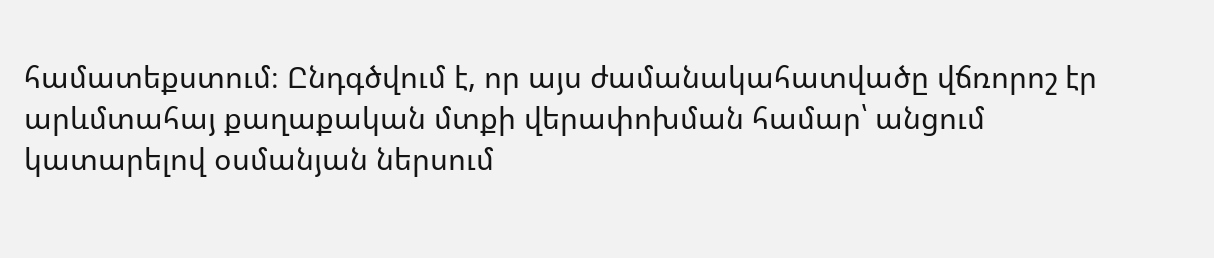համատեքստում։ Ընդգծվում է, որ այս ժամանակահատվածը վճռորոշ էր արևմտահայ քաղաքական մտքի վերափոխման համար՝ անցում կատարելով օսմանյան ներսում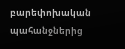բարեփոխական պահանջներից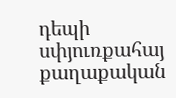դեպի սփյուռքահայ քաղաքական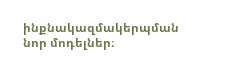ինքնակազմակերպման նոր մոդելներ։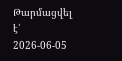Թարմացվել է՝ 2026-06-05